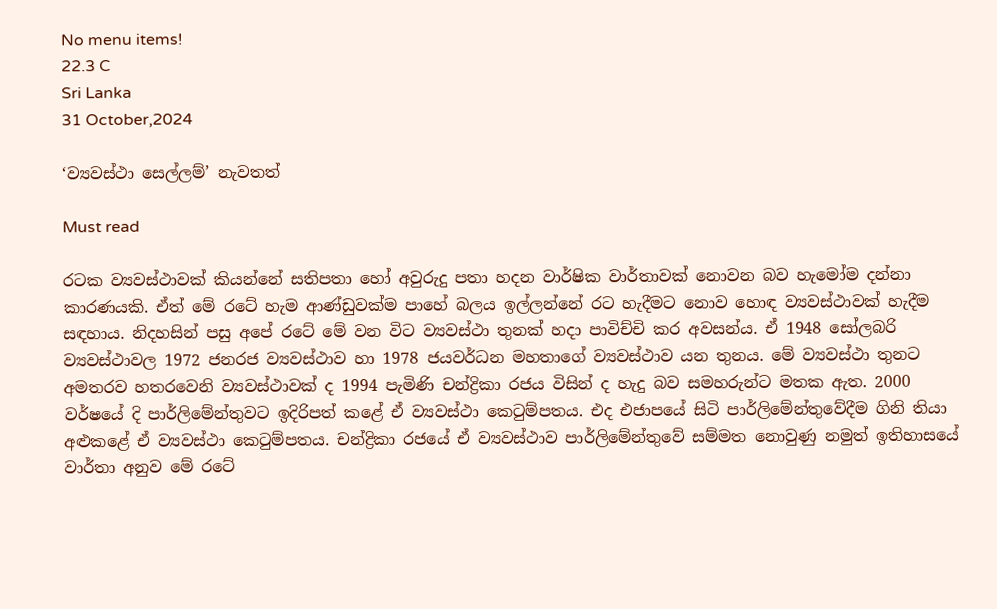No menu items!
22.3 C
Sri Lanka
31 October,2024

‘ව්‍යවස්ථා සෙල්ලම්’ නැවතත්

Must read

රටක ව්‍යවස්ථාවක් කියන්නේ සතිපතා හෝ අවුරුදු පතා හදන වාර්ෂික වාර්තාවක් නොවන බව හැමෝම දන්නා කාරණයකි. ඒත් මේ රටේ හැම ආණ්ඩුවක්ම පාහේ බලය ඉල්ලන්නේ රට හැදීමට නොව හොඳ ව්‍යවස්ථාවක් හැදීම සඳහාය. නිදහසින් පසු අපේ රටේ මේ වන විට ව්‍යවස්ථා තුනක් හදා පාවිච්චි කර අවසන්ය. ඒ 1948 සෝලබරි ව්‍යවස්ථාවල 1972 ජනරජ ව්‍යවස්ථාව හා 1978 ජයවර්ධන මහතාගේ ව්‍යවස්ථාව යන තුනය. මේ ව්‍යවස්ථා තුනට අමතරව හතරවෙනි ව්‍යවස්ථාවක් ද 1994 පැමිණි චන්ද්‍රිකා රජය විසින් ද හැදු බව සමහරුන්ට මතක ඇත. 2000 වර්ෂයේ දි පාර්ලිමේන්තුවට ඉදිරිපත් කළේ ඒ ව්‍යවස්ථා කෙටුම්පතය. එද එජාපයේ සිටි පාර්ලිමේන්තුවේදීම ගිනි තියා අළුකළේ ඒ ව්‍යවස්ථා කෙටුම්පතය. චන්ද්‍රිකා රජයේ ඒ ව්‍යවස්ථාව පාර්ලිමේන්තුවේ සම්මත නොවුණු නමුත් ඉතිහාසයේ වාර්තා අනුව මේ රටේ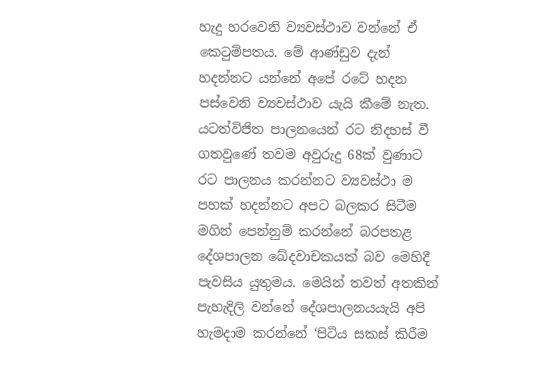හැදු හරවෙනි ව්‍යවස්ථාව වන්නේ ඒ කෙටුම්පතය. මේ ආණ්ඩුව දැන් හදන්නට යන්නේ අපේ රටේ හදන පස්වෙනි ව්‍යවස්ථාව යැයි කීමේ නැත. යටත්විජිත පාලනයෙන් රට නිදහස් වී ගතවුණේ තවම අවුරුදු 68ක් වුණාට රට පාලනය කරන්නට ව්‍යවස්ථා ම පහක් හදන්නට අපට බලකර සිටීම මගින් පෙන්නුම් කරන්නේ බරපතළ දේශපාලන ඛේදවාචකයක් බව මෙහිදී පැවසිය යුතුමය. මෙයින් තවත් අතකින් පැහැදිලි වන්නේ දේශපාලනයයැයි අපි හැමදාම කරන්නේ ‘පිටිය සකස් කිරීම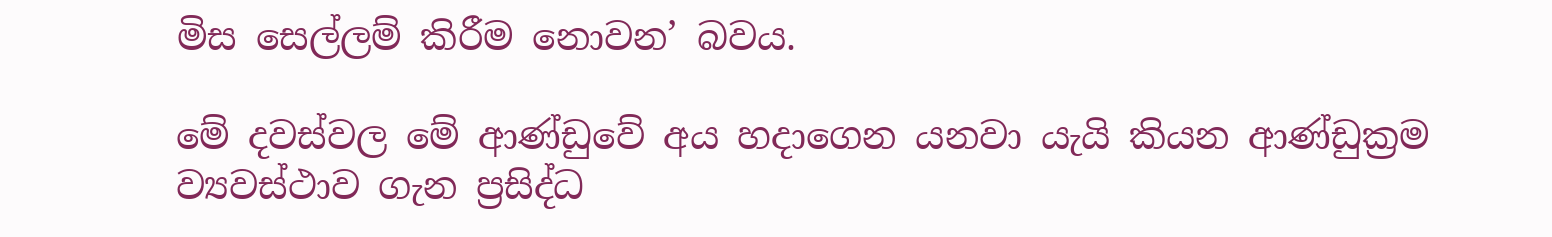මිස සෙල්ලම් කිරීම නොවන’ බවය.

මේ දවස්වල මේ ආණ්ඩුවේ අය හදාගෙන යනවා යැයි කියන ආණ්ඩුක්‍රම ව්‍යවස්ථාව ගැන ප්‍රසිද්ධ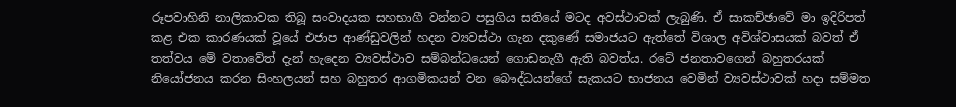රූපවාහිනි නාලිකාවක තිබූ සංවාදයක සහභාගී වන්නට පසුගිය සතියේ මටද අවස්ථාවක් ලැබුණි. ඒ සාකච්ඡාවේ මා ඉදිරිපත් කළ එක කාරණයක් වූයේ එජාප ආණ්ඩුවලින් හදන ව්‍යවස්ථා ගැන දකුණේ සමාජයට ඇත්තේ විශාල අවිශ්වාසයක් බවත් ඒ තත්වය මේ වතාවේත් දැන් හැදෙන ව්‍යවස්ථාව සම්බන්ධයෙන් ගොඩනැගී ඇති බවත්ය. රටේ ජනතාවගෙන් බහුතරයක් නියෝජනය කරන සිංහලයන් සහ බහුතර ආගමිකයන් වන බෞද්ධයන්ගේ සැකයට භාජනය වෙමින් ව්‍යවස්ථාවක් හදා සම්මත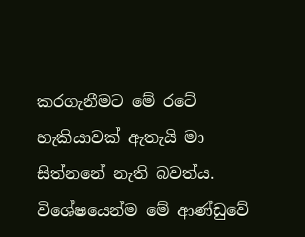කරගැනීමට මේ රටේ හැකියාවක් ඇතැයි මා සිත්නනේ නැති බවත්ය. විශේෂයෙන්ම මේ ආණ්ඩුවේ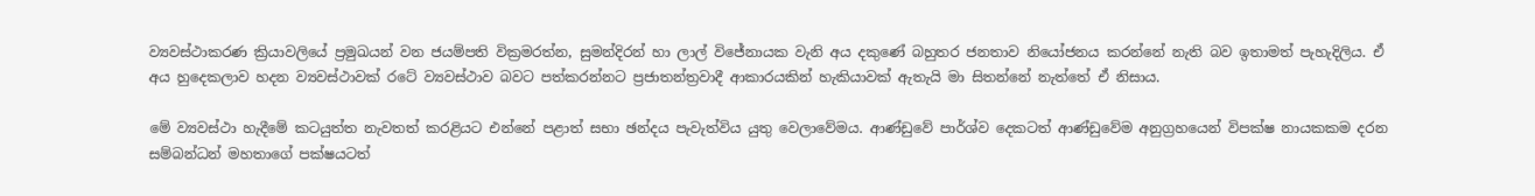ව්‍යවස්ථාකරණ ක්‍රියාවලියේ ප්‍රමුඛයන් වන ජයම්පති වික්‍රමරත්න, සුමන්දිරන් හා ලාල් විජේනායක වැනි අය දකුණේ බහුතර ජනතාව නියෝජනය කරන්නේ නැති බව ඉතාමත් පැහැදිලිය. ඒ අය හුදෙකලාව හදන ව්‍යවස්ථාවක් රටේ ව්‍යවස්ථාව බවට පත්කරන්නට ප්‍රජාතන්ත්‍රවාදී ආකාරයකින් හැකියාවක් ඇතැයි මා සිතන්නේ නැත්තේ ඒ නිසාය.

මේ ව්‍යවස්ථා හැදීමේ කටයුත්ත නැවතත් කරළියට එන්නේ පළාත් සභා ඡන්දය පැවැත්විය යුතු වෙලාවේමය. ආණ්ඩුවේ පාර්ශ්ව දෙකටත් ආණ්ඩුවේම අනුග්‍රහයෙන් විපක්ෂ නායකකම දරන සම්බන්ධන් මහතාගේ පක්ෂයටත්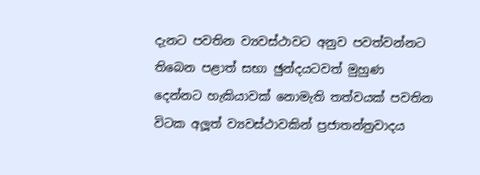දැනට පවතින ව්‍යවස්ථාවට අනුව පවත්වන්නට තිබෙන පළාත් සභා ඡුන්දයටවත් මුහුණ දෙන්නට හැකියාවක් නොමැති තත්වයක් පවතින විටක අලූත් ව්‍යවස්ථාවකින් ප්‍රජාතන්ත්‍රවාදය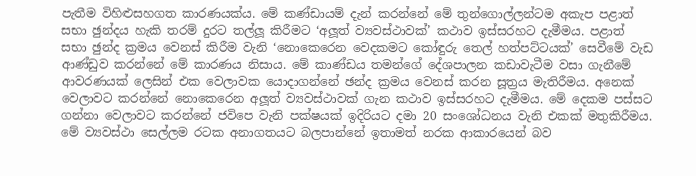පැතීම විහිළුසහගත කාරණයක්ය. මේ කණ්ඩායම් දැන් කරන්නේ මේ තුන්ගොල්ලන්ටම අකැප පළාත් සභා ඡුන්දය හැකි තරම් දුරට තල්ලූ කිරීමට ‘අලූත් ව්‍යවස්ථාවක්’ කථාව ඉස්සරහට දැමීමය. පළාත් සභා ඡුන්ද ක්‍රමය වෙනස් කිරීම වැනි ‘නොකෙරෙන වෙදකමට කෝඳුරු තෙල් හත්පට්ටයක්’ සෙවීමේ වැඩ ආණ්ඩුව කරන්නේ මේ කාරණය නිසාය. මේ කාණ්ඩය තමන්ගේ දේශපාලන කඩාවැටීම වසා ගැනීමේ ආවරණයක් ලෙසින් එක වෙලාවක යොදාගන්නේ ඡන්ද ක්‍රමය වෙනස් කරන සූත්‍රය මැතිරීමය. අනෙක් වෙලාවට කරන්නේ නොකෙරෙන අලූත් ව්‍යවස්ථාවක් ගැන කථාව ඉස්සරහට දැමීමය. මේ දෙකම පස්සට ගන්නා වෙලාවට කරන්නේ ජවිපෙ වැනි පක්ෂයක් ඉදිරියට දමා 20 සංශෝධනය වැනි එකක් මතුකිරීමය. මේ ව්‍යවස්ථා සෙල්ලම රටක අනාගතයට බලපාන්නේ ඉතාමත් නරක ආකාරයෙන් බව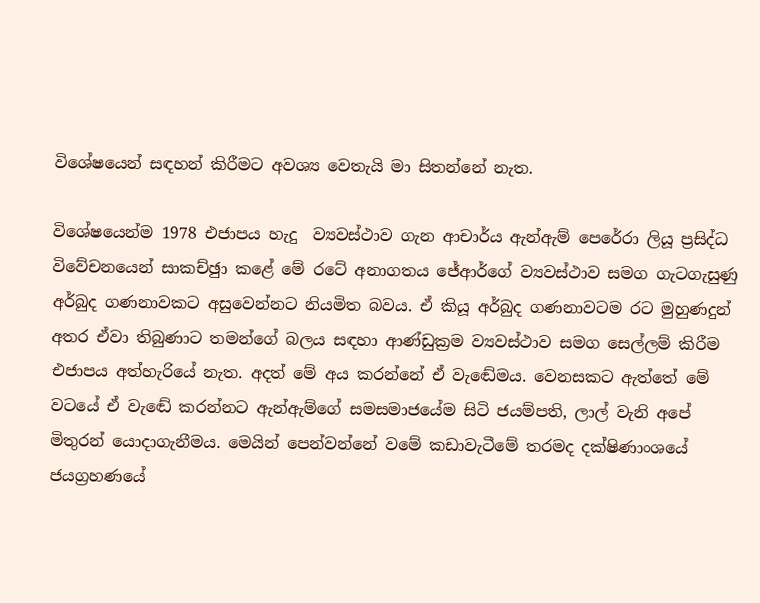විශේෂයෙන් සඳහන් කිරීමට අවශ්‍ය වෙතැයි මා සිතන්නේ නැත.

විශේෂයෙන්ම 1978 එජාපය හැදු  ව්‍යවස්ථාව ගැන ආචාර්ය ඇන්ඇම් පෙරේරා ලියූ ප්‍රසිද්ධ විවේචනයෙන් සාකච්ඡුා කළේ මේ රටේ අනාගතය ජේආර්ගේ ව්‍යවස්ථාව සමග ගැටගැසුණු අර්බුද ගණනාවකට අසුවෙන්නට නියමිත බවය. ඒ කියූ අර්බුද ගණනාවටම රට මුහුණදුන් අතර ඒවා තිබුණාට තමන්ගේ බලය සඳහා ආණ්ඩුක්‍රම ව්‍යවස්ථාව සමග සෙල්ලම් කිරීම එජාපය අත්හැරියේ නැත. අදත් මේ අය කරන්නේ ඒ වැඬේමය. වෙනසකට ඇත්තේ මේ වටයේ ඒ වැඬේ කරන්නට ඇන්ඇම්ගේ සමසමාජයේම සිටි ජයම්පති, ලාල් වැනි අපේ මිතුරන් යොදාගැනීමය. මෙයින් පෙන්වන්නේ වමේ කඩාවැටීමේ තරමද දක්ෂිණාංශයේ ජයග්‍රහණයේ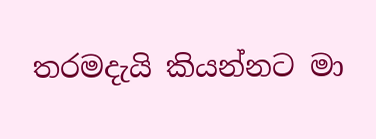තරමදැයි කියන්නට මා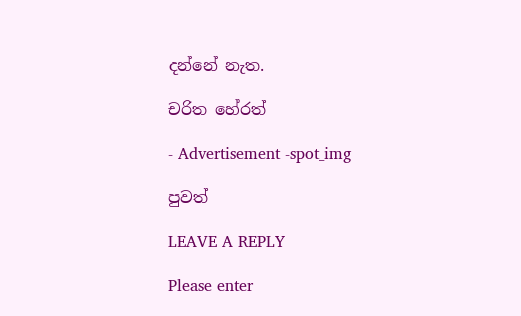දන්නේ නැත.

චරිත හේරත්

- Advertisement -spot_img

පුවත්

LEAVE A REPLY

Please enter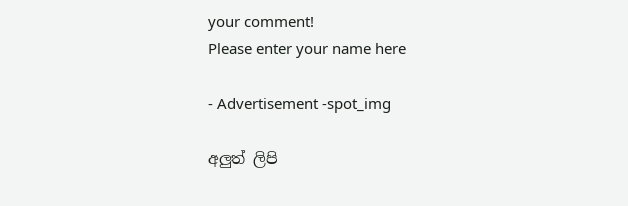your comment!
Please enter your name here

- Advertisement -spot_img

අලුත් ලිපි